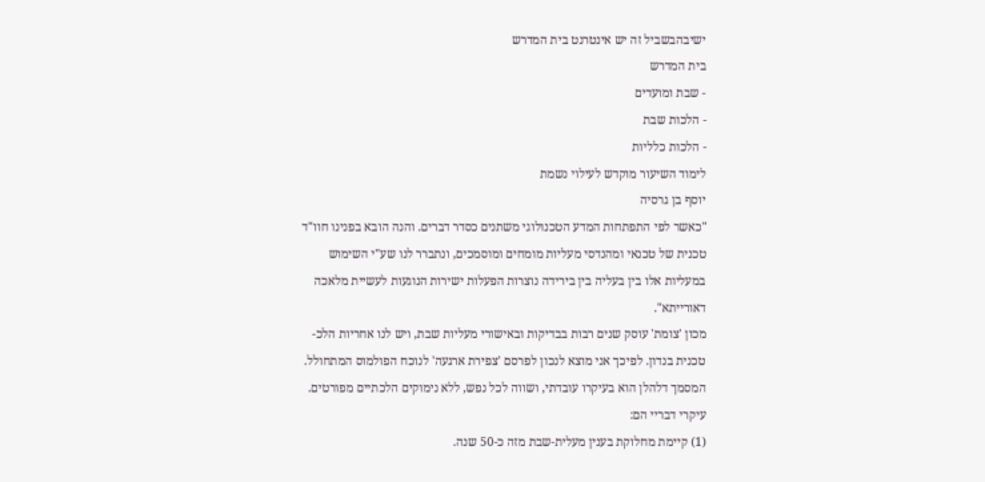ישיבהבשביל זה יש אינטרנט בית המדרש
בית המדרש
- שבת ומועדים
- הלכות שבת
- הלכות כלליות
לימוד השיעור מוקדש לעילוי נשמת
יוסף בן גרסיה
"כאשר לפי התפתחות המדע הטכנולוגי משתנים כסדר דברים. והנה הובא בפנינו חוו"ד טכנית של טכנאי ומהנדסי מעליות מומחים ומוסמכים, ונתברר לנו שע"י השימוש במעליות אלו בין בעליה בין בירידה נוצרות הפעלות ישירות הנוגעות לעשיית מלאכה דאורייתא".
מכון 'צומת' עוסק שנים רבות בבדיקות ובאישורי מעליות שבת, ויש לנו אחריות הלכ-טכנית בנדון. לפיכך אני מוצא לנכון לפרסם 'צפירת ארגעה' לנוכח הפולמוס המתחולל.
המסמך דלהלן הוא בעיקרו עובדתי, ושווה לכל נפש, ללא נימוקים הלכתיים מפורטים.
עיקרי דבריי הם:
(1) קיימת מחלוקת בענין מעלית-שבת מזה כ-50 שנה.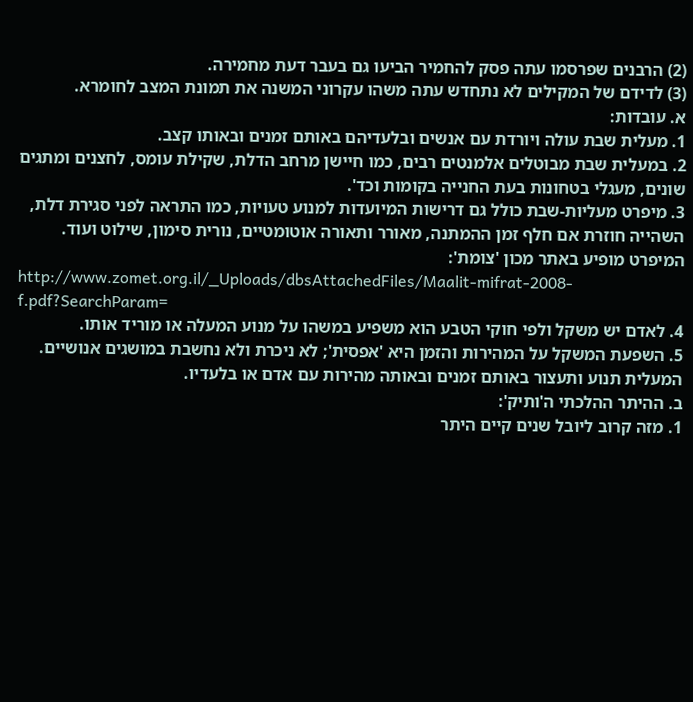(2) הרבנים שפרסמו עתה פסק להחמיר הביעו גם בעבר דעת מחמירה.
(3) לדידם של המקילים לא נתחדש עתה משהו עקרוני המשנה את תמונת המצב לחומרא.
א. עובדות:
1. מעלית שבת עולה ויורדת עם אנשים ובלעדיהם באותם זמנים ובאותו קצב.
2. במעלית שבת מבוטלים אלמנטים רבים, כמו חיישן מרחב הדלת, שקילת עומס, לחצנים ומתגים שונים, מעגלי בטחונות בעת החנייה בקומות וכד'.
3. מיפרט מעליות-שבת כולל גם דרישות המיועדות למנוע טעויות, כמו התראה לפני סגירת דלת, השהייה חוזרת אם חלף זמן ההמתנה, מאורר ותאורה אוטומטיים, נורית סימון, שילוט ועוד. המיפרט מופיע באתר מכון 'צומת':
http://www.zomet.org.il/_Uploads/dbsAttachedFiles/Maalit-mifrat-2008-f.pdf?SearchParam=
4. לאדם יש משקל ולפי חוקי הטבע הוא משפיע במשהו על מנוע המעלה או מוריד אותו.
5. השפעת המשקל על המהירות והזמן היא 'אפסית'; לא ניכרת ולא נחשבת במושגים אנושיים. המעלית תנוע ותעצור באותם זמנים ובאותה מהירות עם אדם או בלעדיו.
ב. ההיתר ההלכתי ה'ותיק':
1. מזה קרוב ליובל שנים קיים היתר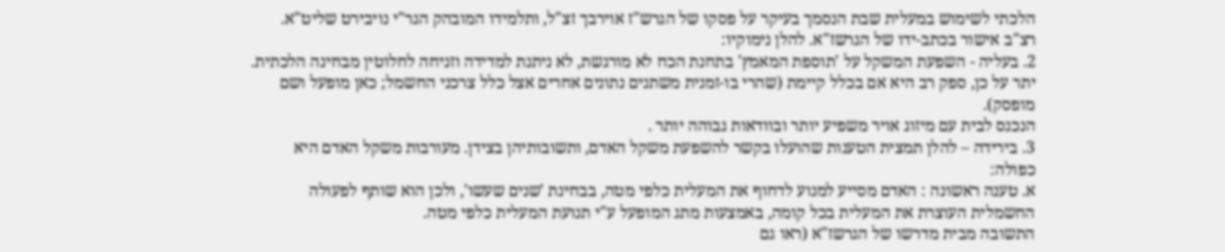הלכתי לשימוש במעלית שבת הנסמך בעיקר על פסקו של הגרש"ז אוירבך זצ"ל, ותלמידו המובהק הגר"י נויבירט שליט"א.
רצ"ב אישור בכתב-ידו של הגרשז"א. להלן נימוקיו:
2. בעליה - השפעת המשקל על 'תוספת המאמץ' בתחנת הכח לא מורגשת, לא ניתנת למדידה וזניחה לחלוטין מבחינה הלכתית. יתר על כן, ספק רב היא אם בכלל קיימת (שהרי בו-זמנית משתנים נתונים אחרים אצל כלל צרכני החשמל; כאן מופעל ושם מופסק).
הנכנס לבית עם מיזוג אויר משפיע יותר ובוודאות גבוהה יותר .
3. בירידה – להלן תמצית הטענות שהועלו בקשר להשפעת משקל האדם, ותשובותיהן בצידן. מעורבות משקל האדם היא כפולה:
א. טענה ראשונה : האדם מסייע למנוע לדחוף את המעלית כלפי מטה, בבחינת 'שנים שעשו', ולכן הוא שותף לפעולה החשמלית העוצרת את המעלית בכל קומה, באמצעות מתג המופעל ע"י תנועת המעלית כלפי מטה.
התשובה מבית מדרשו של הגרשז"א (ראו גם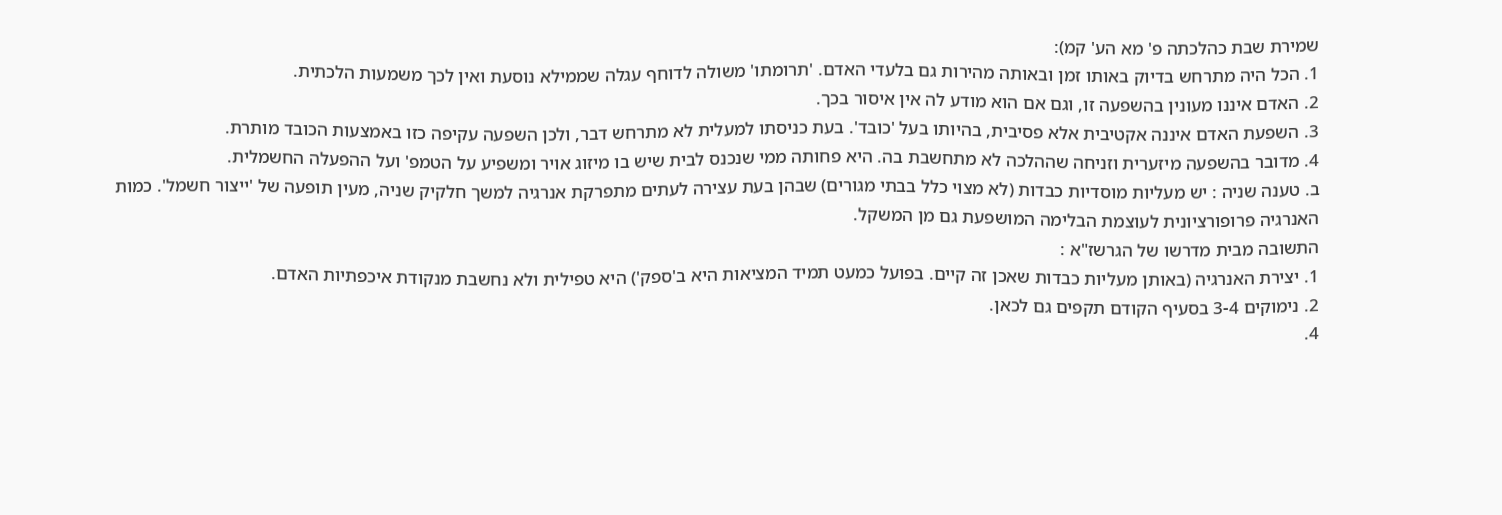שמירת שבת כהלכתה פ' מא הע' קמ):
1. הכל היה מתרחש בדיוק באותו זמן ובאותה מהירות גם בלעדי האדם. 'תרומתו' משולה לדוחף עגלה שממילא נוסעת ואין לכך משמעות הלכתית.
2. האדם איננו מעונין בהשפעה זו, וגם אם הוא מודע לה אין איסור בכך.
3. השפעת האדם איננה אקטיבית אלא פסיבית, בהיותו בעל 'כובד'. בעת כניסתו למעלית לא מתרחש דבר, ולכן השפעה עקיפה כזו באמצעות הכובד מותרת.
4. מדובר בהשפעה מיזערית וזניחה שההלכה לא מתחשבת בה. היא פחותה ממי שנכנס לבית שיש בו מיזוג אויר ומשפיע על הטמפ' ועל ההפעלה החשמלית.
ב. טענה שניה : יש מעליות מוסדיות כבדות (לא מצוי כלל בבתי מגורים) שבהן בעת עצירה לעתים מתפרקת אנרגיה למשך חלקיק שניה, מעין תופעה של 'ייצור חשמל'. כמות האנרגיה פרופורציונית לעוצמת הבלימה המושפעת גם מן המשקל.
התשובה מבית מדרשו של הגרשז"א :
1. יצירת האנרגיה (באותן מעליות כבדות שאכן זה קיים. בפועל כמעט תמיד המציאות היא ב'ספק') היא טפילית ולא נחשבת מנקודת איכפתיות האדם.
2. נימוקים 3-4 בסעיף הקודם תקפים גם לכאן.
4.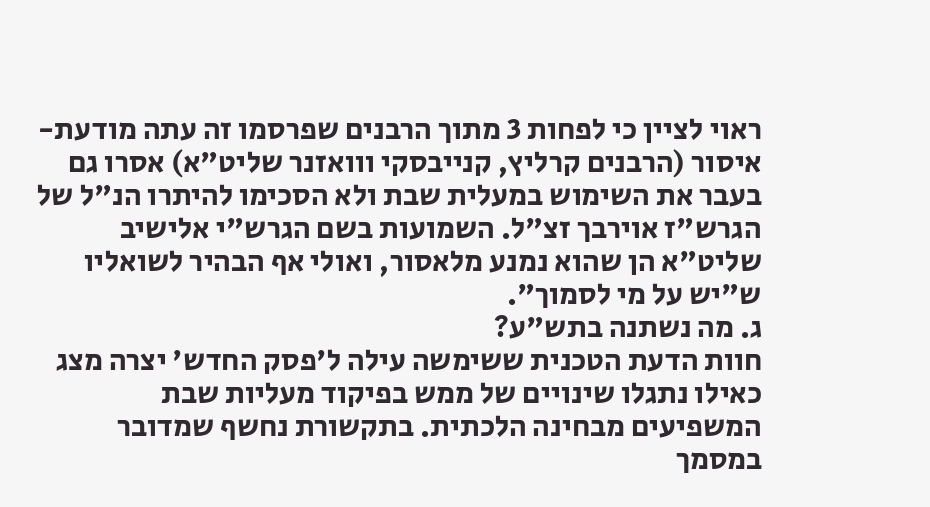ראוי לציין כי לפחות 3 מתוך הרבנים שפרסמו זה עתה מודעת-איסור (הרבנים קרליץ, קנייבסקי ווואזנר שליט"א) אסרו גם בעבר את השימוש במעלית שבת ולא הסכימו להיתרו הנ"ל של הגרש"ז אוירבך זצ"ל. השמועות בשם הגרש"י אלישיב שליט"א הן שהוא נמנע מלאסור, ואולי אף הבהיר לשואליו ש"יש על מי לסמוך".
ג. מה נשתנה בתש"ע?
חוות הדעת הטכנית ששימשה עילה ל'פסק החדש' יצרה מצג כאילו נתגלו שינויים של ממש בפיקוד מעליות שבת המשפיעים מבחינה הלכתית. בתקשורת נחשף שמדובר במסמך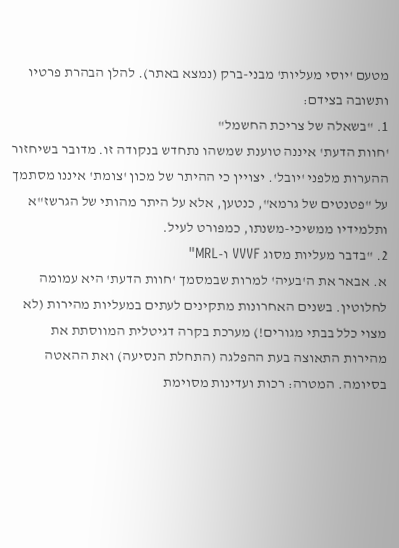מטעם 'יוסי מעליות' מבני-ברק (נמצא באתר). להלן הבהרת פרטיו ותשובה בצידם:
1. "בשאלה של צריכת החשמל"
'חוות הדעת' איננה טוענת שמשהו נתחדש בנקודה זו. מדובר בשיחזור ההערות מלפני 'יובל'. יצויין כי ההיתר של מכון 'צומת' איננו מסתמך על "פטנטים של גרמא", כנטען, אלא על היתר מהותי של הגרשז"א ותלמידיו ממשיכי-משנתו, כמפורט לעיל.
2. "בדבר מעליות מסוג VVVF ו-MRL"
א. אבאר את ה'בעיה' למרות שבמסמך 'חוות הדעת' היא עמומה לחלוטין. בשנים האחרונות מתקינים לעתים במעליות מהירות (לא מצוי כלל בבתי מגורים!) מערכת בקרה דגיטלית המווסתת את מהירות התאוצה בעת ההפלגה (התחלת הנסיעה) ואת ההאטה בסיומה. המטרה: רכות ועדינות מסוימת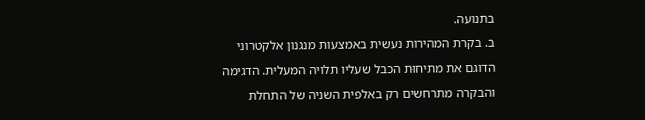בתנועה.
ב. בקרת המהירות נעשית באמצעות מנגנון אלקטרוני הדוגם את מתיחוּת הכבל שעליו תלויה המעלית. הדגימה והבקרה מתרחשים רק באלפית השניה של התחלת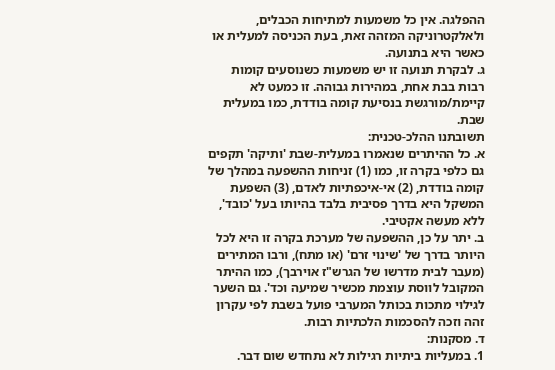ההפלגה. אין כל משמעות למתיחות הכבלים, ולאלקטרוניקה המזהה זאת, בעת הכניסה למעלית או כאשר היא בתנועה.
ג. לבקרת תנועה זו יש משמעות כשנוסעים קומות רבות בבת אחת, במהירות גבוהה. זו כמעט לא קיימת/מורגשת בנסיעת קומה בודדת, כמו במעלית שבת.
תשובתנו ההלכ-טכנית:
א. כל ההיתרים שנאמרו במעלית-שבת 'ותיקה' תקפים גם כלפי בקרה זו, כמו (1) זניחות ההשפעה במהלך של קומה בודדת, (2) אי-איכפתיות לאדם, (3) השפעת המשקל היא בדרך פסיבית בלבד בהיותו בעל 'כובד', ללא מעשה אקטיבי.
ב. יתר על כן, ההשפעה של מערכת בקרה זו היא לכל היותר בדרך של 'שינוי זרם' (או מתח), ורבו המתירים (מעבר לבית מדרשו של הגרש"ז אוירבך), כמו ההיתר המקובל לווסת עוצמת מכשיר שמיעה וכד'. גם השער לגילוי מתכות בכותל המערבי פועל בשבת לפי עקרון זהה וזכה להסכמות הלכתיות רבות.
ד. מסקנות:
1. במעליות ביתיות רגילות לא נתחדש שום דבר.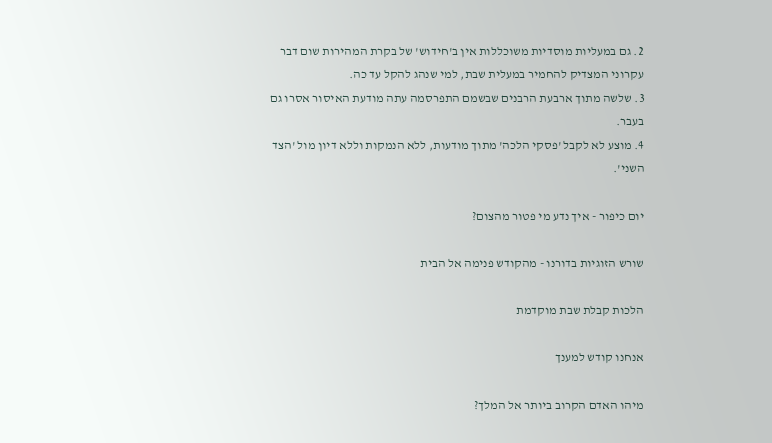2. גם במעליות מוסדיות משוכללות אין ב'חידוש' של בקרת המהירות שום דבר עקרוני המצדיק להחמיר במעלית שבת, למי שנהג להקל עד כה.
3. שלשה מתוך ארבעת הרבנים שבשמם התפרסמה עתה מודעת האיסור אסרו גם בעבר.
4. מוצע לא לקבל 'פסקי הלכה' מתוך מודעות, ללא הנמקות וללא דיון מול 'הצד השני'.

יום כיפור - איך נדע מי פטור מהצום?

שורש הזוגיות בדורנו - מהקודש פנימה אל הבית

הלכות קבלת שבת מוקדמת

אנחנו קודש למענך

מיהו האדם הקרוב ביותר אל המלך?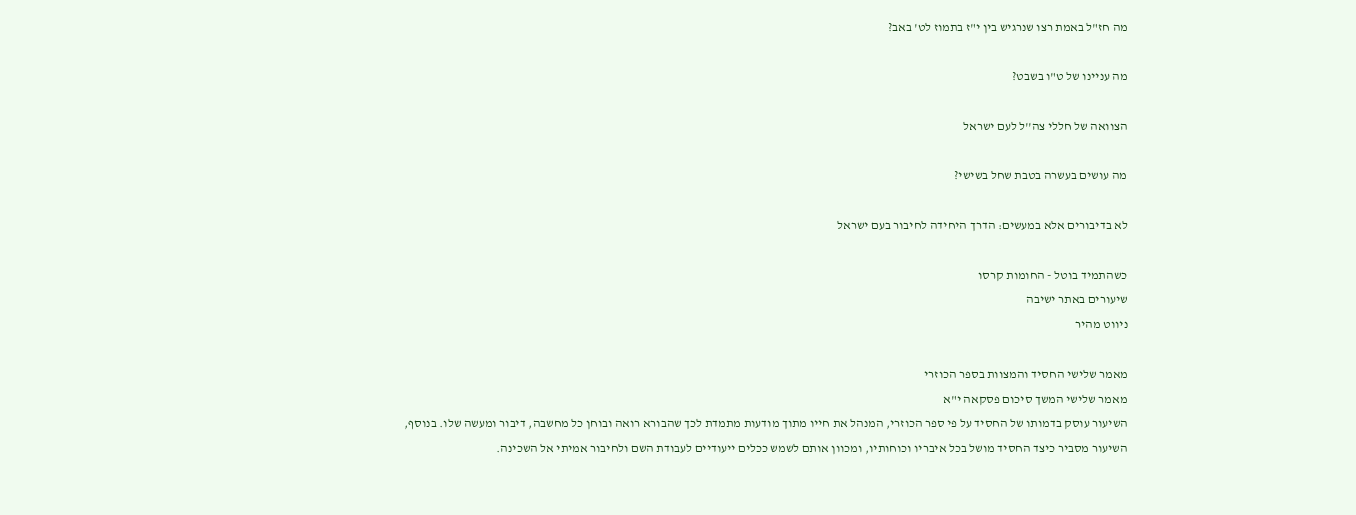מה חז"ל באמת רצו שנרגיש בין י"ז בתמוז לט' באב?

מה עניינו של ט"ו בשבט?

הצוואה של חללי צה''ל לעם ישראל

מה עושים בעשרה בטבת שחל בשישי?

לא בדיבורים אלא במעשים: הדרך היחידה לחיבור בעם ישראל

כשהתמיד בוטל - החומות קרסו
שיעורים באתר ישיבה
ניווט מהיר

מאמר שלישי החסיד והמצוות בספר הכוזרי
מאמר שלישי המשך סיכום פסקאה י"א
השיעור עוסק בדמותו של החסיד על פי ספר הכוזרי, המנהל את חייו מתוך מודעות מתמדת לכך שהבורא רואה ובוחן כל מחשבה, דיבור ומעשה שלו. בנוסף, השיעור מסביר כיצד החסיד מושל בכל איבריו וכוחותיו, ומכוון אותם לשמש ככלים ייעודיים לעבודת השם ולחיבור אמיתי אל השכינה.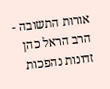אורות התשובה - הרב הראל כהן זדונות נהפכות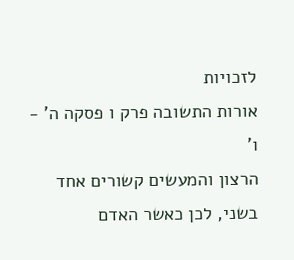לזכויות
אורות התשובה פרק ו פסקה ה' - ו'
הרצון והמעשים קשורים אחד בשני, לכן כאשר האדם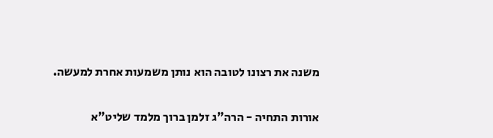משנה את רצונו לטובה הוא נותן משמעות אחרת למעשה.

אורות התחיה - הרה"ג זלמן ברוך מלמד שליט"א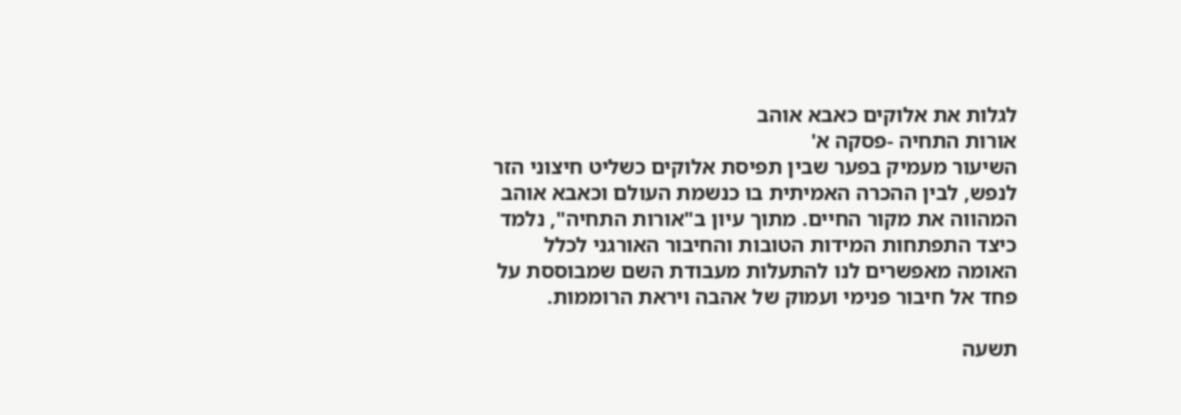לגלות את אלוקים כאבא אוהב
אורות התחיה -פסקה א'
השיעור מעמיק בפער שבין תפיסת אלוקים כשליט חיצוני הזר לנפש, לבין ההכרה האמיתית בו כנשמת העולם וכאבא אוהב המהווה את מקור החיים. מתוך עיון ב"אורות התחיה", נלמד כיצד התפתחות המידות הטובות והחיבור האורגני לכלל האומה מאפשרים לנו להתעלות מעבודת השם שמבוססת על פחד אל חיבור פנימי ועמוק של אהבה ויראת הרוממות.

תשעה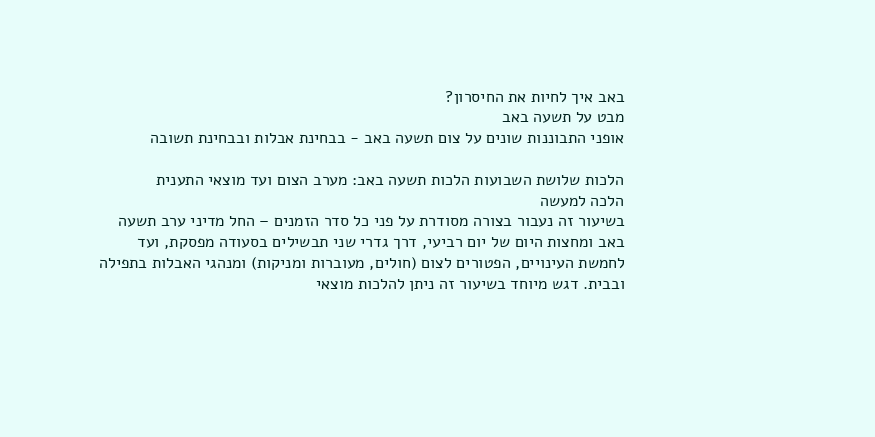באב איך לחיות את החיסרון?
מבט על תשעה באב
אופני התבוננות שונים על צום תשעה באב - בבחינת אבלות ובבחינת תשובה

הלכות שלושת השבועות הלכות תשעה באב: מערב הצום ועד מוצאי התענית
הלכה למעשה
בשיעור זה נעבור בצורה מסודרת על פני כל סדר הזמנים – החל מדיני ערב תשעה באב ומחצות היום של יום רביעי, דרך גדרי שני תבשילים בסעודה מפסקת, ועד לחמשת העינויים, הפטורים לצום (חולים, מעוברות ומניקות) ומנהגי האבלות בתפילה ובבית. דגש מיוחד בשיעור זה ניתן להלכות מוצאי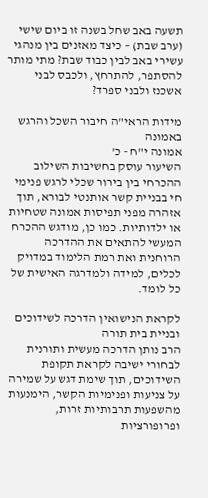תשעה באב שחל בשנה זו ביום שישי (ערב שבת) – כיצד מאזנים בין מנהגי עשירי באב לבין כבוד שבת? מתי מותר להסתפר, להתרחץ, ולכבס לבני אשכנז ולבני ספרד?

מידות הראי"ה חיבור השכל והרגש באמונה
אמונה י"ח - כ'
השיעור עוסק בחשיבות השילוב ההכרחי בין בירור שכלי לרגש פנימי חי בבניית קשר אותנטי לבורא, תוך אזהרה מפני תפיסות אמונה שטחיות או ילדותיות. כמו כן, מודגש ההכרח המעשי להתאים את ההדרכה הרוחנית ואת רמת הלימוד במדויק לכלים, למידה ולמדרגה האישית של כל לומד.

לקראת הנישואין הדרכה לשידוכים ובניית בית תורה
הרב נותן הדרכה מעשית ותורנית לבחורי ישיבה לקראת תקופת השידוכים, תוך שימת דגש על שמירה על צניעות ופנימיות הקשר, הימנעות מהשפעות תרבותיות זרות, ופרופורציות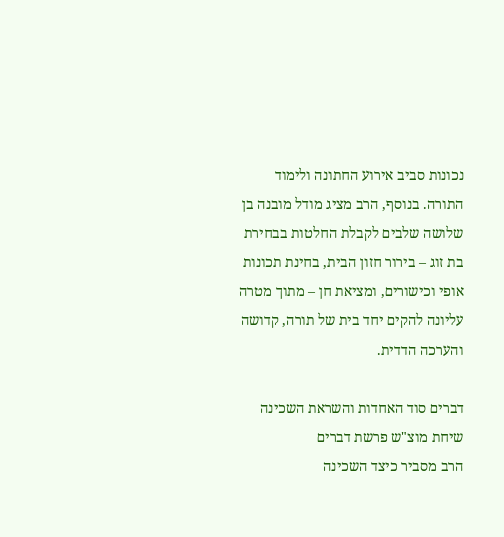נכונות סביב אירוע החתונה ולימוד התורה. בנוסף, הרב מציג מודל מובנה בן שלושה שלבים לקבלת החלטות בבחירת בת זוג – בירור חזון הבית, בחינת תכונות אופי וכישורים, ומציאת חן – מתוך מטרה עליונה להקים יחד בית של תורה, קדושה והערכה הדדית.

דברים סוד האחדות והשראת השכינה
שיחת מוצ"ש פרשת דברים
הרב מסביר כיצד השכינה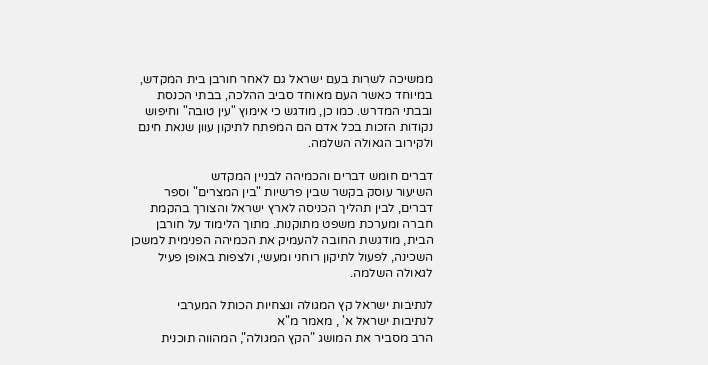ממשיכה לשרות בעם ישראל גם לאחר חורבן בית המקדש, במיוחד כאשר העם מאוחד סביב ההלכה, בבתי הכנסת ובבתי המדרש. כמו כן, מודגש כי אימוץ "עין טובה" וחיפוש נקודות הזכות בכל אדם הם המפתח לתיקון עוון שנאת חינם ולקירוב הגאולה השלמה.

דברים חומש דברים והכמיהה לבניין המקדש
השיעור עוסק בקשר שבין פרשיות "בין המצרים" וספר דברים, לבין תהליך הכניסה לארץ ישראל והצורך בהקמת חברה ומערכת משפט מתוקנות. מתוך הלימוד על חורבן הבית, מודגשת החובה להעמיק את הכמיהה הפנימית למשכן השכינה, לפעול לתיקון רוחני ומעשי, ולצפות באופן פעיל לגאולה השלמה.

לנתיבות ישראל קץ המגולה ונצחיות הכותל המערבי
לנתיבות ישראל א' , מאמר מ"א
הרב מסביר את המושג "הקץ המגולה", המהווה תוכנית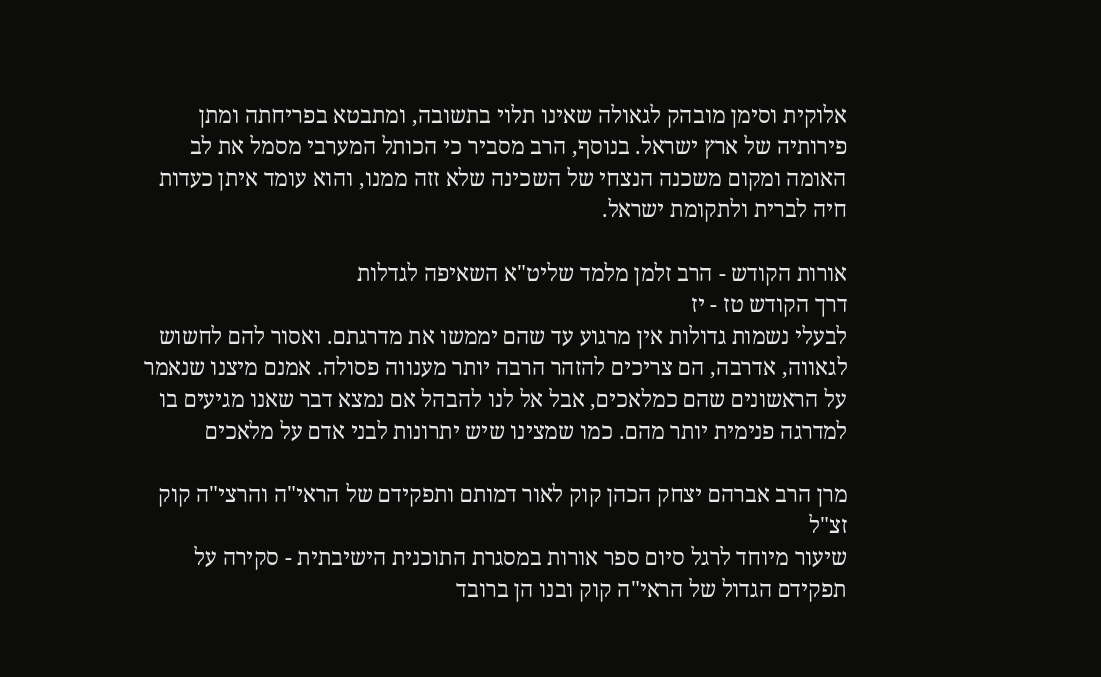אלוקית וסימן מובהק לגאולה שאינו תלוי בתשובה, ומתבטא בפריחתה ומתן פירותיה של ארץ ישראל. בנוסף, הרב מסביר כי הכותל המערבי מסמל את לב האומה ומקום משכנה הנצחי של השכינה שלא זזה ממנו, והוא עומד איתן כעדות חיה לברית ולתקומת ישראל.

אורות הקודש - הרב זלמן מלמד שליט"א השאיפה לגדלות
דרך הקודש טז - יז
לבעלי נשמות גדולות אין מרגוע עד שהם יממשו את מדרגתם. ואסור להם לחשוש לגאווה, אדרבה, הם צריכים להזהר הרבה יותר מענווה פסולה. אמנם מיצנו שנאמר על הראשונים שהם כמלאכים, אבל אל לנו להבהל אם נמצא דבר שאנו מגיעים בו למדרגה פנימית יותר מהם. כמו שמצינו שיש יתרונות לבני אדם על מלאכים

מרן הרב אברהם יצחק הכהן קוק לאור דמותם ותפקידם של הראי"ה והרצי"ה קוק זצ"ל
שיעור מיוחד לרגל סיום ספר אורות במסגרת התוכנית הישיבתית - סקירה על תפקידם הגדול של הראי"ה קוק ובנו הן ברובד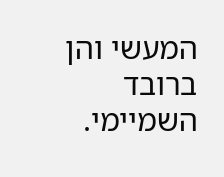המעשי והן ברובד השמיימי.